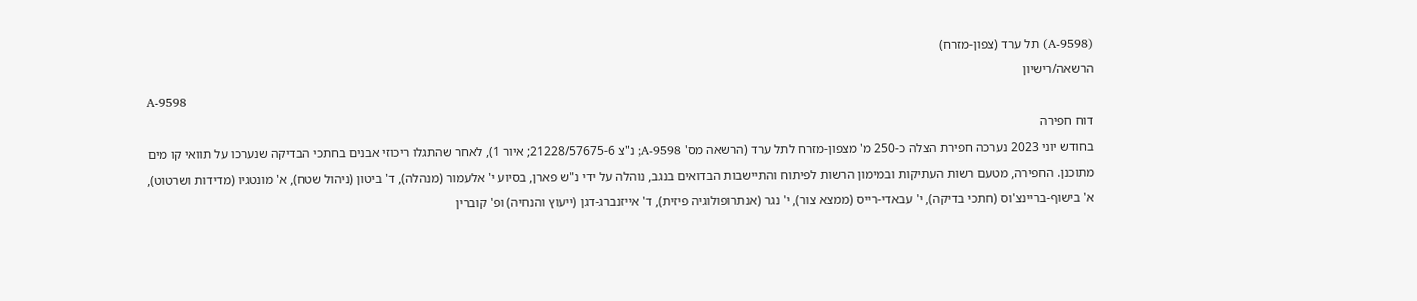(A-9598) תל ערד (צפון-מזרח)
הרשאה/רישיון
A-9598
דוח חפירה
בחודש יוני 2023 נערכה חפירת הצלה כ-250 מ' מצפון-מזרח לתל ערד (הרשאה מס' 9598-A; נ"צ 21228/57675-6; איור 1), לאחר שהתגלו ריכוזי אבנים בחתכי הבדיקה שנערכו על תוואי קו מים מתוכנן. החפירה, מטעם רשות העתיקות ובמימון הרשות לפיתוח והתיישבות הבדואים בנגב, נוהלה על ידי נ"ש פארן, בסיוע י' אלעמור (מנהלה), ד' ביטון (ניהול שטח), א' מונטגיו (מדידות ושרטוט), א' בישוף-בריינצ'וס (חתכי בדיקה), י' עבאדי-רייס (ממצא צור), י' נגר (אנתרופולוגיה פיזית), ד' אייזנברג-דגן (ייעוץ והנחיה) ופ' קוברין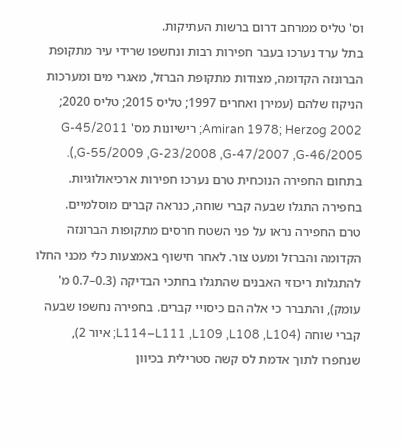וס' טליס ממרחב דרום ברשות העתיקות.
בתל ערד נערכו בעבר חפירות רבות ונחשפו שרידי עיר מתקופת הברונזה הקדומה, מצודות מתקופת הברזל, מאגרי מים ומערכות הניקוז שלהם (עמירן ואחרים 1997; טליס 2015; טליס 2020; Amiran 1978; Herzog 2002; רישיונות מס' G-45/2011 ,G-55/2009 ,G-23/2008 ,G-47/2007 ,G-46/2005). בתחום החפירה הנוכחית טרם נערכו חפירות ארכיאולוגיות. בחפירה התגלו שבעה קברי שוחה, כנראה קברים מוסלמיים.
טרם החפירה נראו על פני השטח חרסים מתקופות הברונזה הקדומה והברזל ומעט צור. לאחר חישוף באמצעות כלי מכני החלו להתגלות ריכוזי האבנים שהתגלו בחתכי הבדיקה (0.3–0.7 מ' עומק), והתברר כי אלה הם כיסויי קברים. בחפירה נחשפו שבעה קברי שוחה (L114–L111 ,L109 ,L108 ,L104; איור 2), שנחפרו לתוך אדמת לס קשה סטרילית בכיוון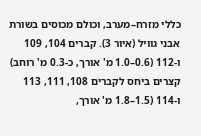כללי מזרח–מערב, וכולם מכוסים בשורת אבני גוויל (איור 3). קברים 104, 109 ו-112 (0.6–1.0 מ' אורך, כ-0.3 מ' רוחב) קצרים ביחס לקברים 108, 111, 113 ו-114 (1.5–1.8 מ' אורך,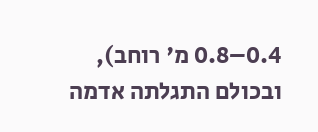0.4–0.8 מ' רוחב), ובכולם התגלתה אדמה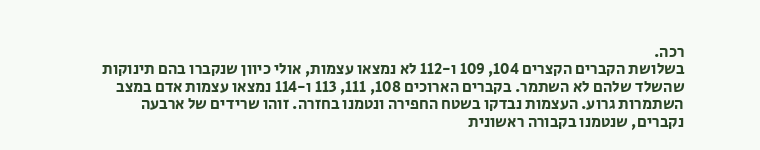רכה.
בשלושת הקברים הקצרים 104, 109 ו-112 לא נמצאו עצמות, אולי כיוון שנקברו בהם תינוקות שהשלד שלהם לא השתמר. בקברים הארוכים 108, 111, 113 ו-114 נמצאו עצמות אדם במצב השתמרות גרוע. העצמות נבדקו בשטח החפירה ונטמנו בחזרה. זוהו שרידים של ארבעה נקברים, שנטמנו בקבורה ראשונית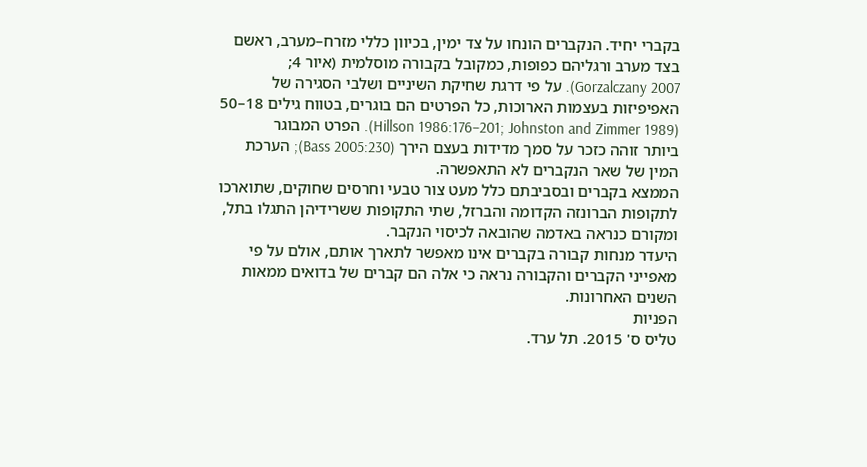בקברי יחיד. הנקברים הונחו על צד ימין, בכיוון כללי מזרח–מערב, ראשם בצד מערב ורגליהם כפופות, כמקובל בקבורה מוסלמית (איור 4; Gorzalczany 2007). על פי דרגת שחיקת השיניים ושלבי הסגירה של האפיפיזות בעצמות הארוכות, כל הפרטים הם בוגרים, בטווח גילים 18–50 (Hillson 1986:176–201; Johnston and Zimmer 1989). הפרט המבוגר ביותר זוהה כזכר על סמך מדידות בעצם הירך (Bass 2005:230); הערכת המין של שאר הנקברים לא התאפשרה.
הממצא בקברים ובסביבתם כלל מעט צור טבעי וחרסים שחוקים, שתוארכו לתקופות הברונזה הקדומה והברזל, שתי התקופות ששרידיהן התגלו בתל, ומקורם כנראה באדמה שהובאה לכיסוי הנקבר.
היעדר מנחות קבורה בקברים אינו מאפשר לתארך אותם, אולם על פי מאפייני הקברים והקבורה נראה כי אלה הם קברים של בדואים ממאות השנים האחרונות.
הפניות
טליס ס' 2015. תל ערד.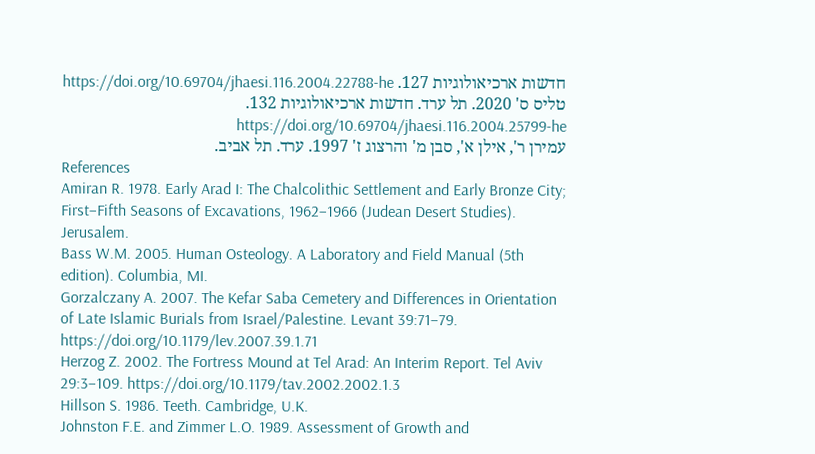חדשות ארכיאולוגיות 127. https://doi.org/10.69704/jhaesi.116.2004.22788-he
טליס ס' 2020. תל ערד. חדשות ארכיאולוגיות 132. https://doi.org/10.69704/jhaesi.116.2004.25799-he
עמירן ר', אילן א', סבן מ' והרצוג ז' 1997. ערד. תל אביב.
References
Amiran R. 1978. Early Arad I: The Chalcolithic Settlement and Early Bronze City; First–Fifth Seasons of Excavations, 1962–1966 (Judean Desert Studies). Jerusalem.
Bass W.M. 2005. Human Osteology. A Laboratory and Field Manual (5th edition). Columbia, MI.
Gorzalczany A. 2007. The Kefar Saba Cemetery and Differences in Orientation of Late Islamic Burials from Israel/Palestine. Levant 39:71–79. https://doi.org/10.1179/lev.2007.39.1.71
Herzog Z. 2002. The Fortress Mound at Tel Arad: An Interim Report. Tel Aviv 29:3–109. https://doi.org/10.1179/tav.2002.2002.1.3
Hillson S. 1986. Teeth. Cambridge, U.K.
Johnston F.E. and Zimmer L.O. 1989. Assessment of Growth and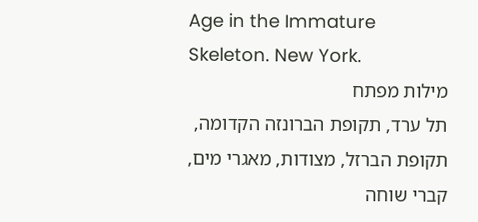Age in the Immature Skeleton. New York.
מילות מפתח
תל ערד, תקופת הברונזה הקדומה, תקופת הברזל, מצודות, מאגרי מים, קברי שוחה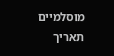מוסלמיים
תאריך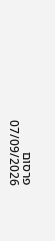פרסום
07/09/2026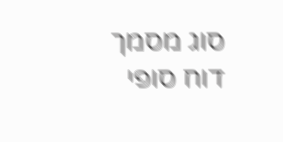סוג מסמך
דוח סופי